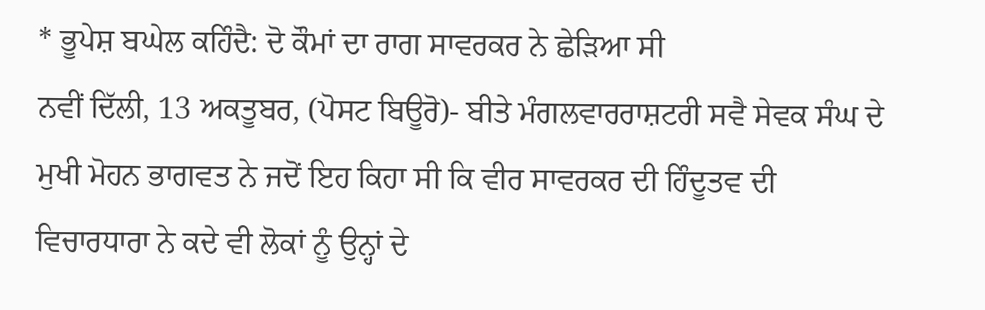* ਭੂਪੇਸ਼ ਬਘੇਲ ਕਹਿੰਦੈ: ਦੋ ਕੌਮਾਂ ਦਾ ਰਾਗ ਸਾਵਰਕਰ ਨੇ ਛੇੜਿਆ ਸੀ
ਨਵੀਂ ਦਿੱਲੀ, 13 ਅਕਤੂਬਰ, (ਪੋਸਟ ਬਿਊਰੋ)- ਬੀਤੇ ਮੰਗਲਵਾਰਰਾਸ਼ਟਰੀ ਸਵੈ ਸੇਵਕ ਸੰਘ ਦੇ ਮੁਖੀ ਮੋਹਨ ਭਾਗਵਤ ਨੇ ਜਦੋਂ ਇਹ ਕਿਹਾ ਸੀ ਕਿ ਵੀਰ ਸਾਵਰਕਰ ਦੀ ਹਿੰਦੂਤਵ ਦੀ ਵਿਚਾਰਧਾਰਾ ਨੇ ਕਦੇ ਵੀ ਲੋਕਾਂ ਨੂੰ ਉਨ੍ਹਾਂ ਦੇ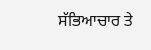ਸੱਭਿਆਚਾਰ ਤੇ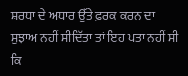ਸ਼ਰਧਾ ਦੇ ਅਧਾਰ ਉੱਤੇ ਫ਼ਰਕ ਕਰਨ ਦਾ ਸੁਝਾਅ ਨਹੀਂ ਸੀਦਿੱਤਾ ਤਾਂ ਇਹ ਪਤਾ ਨਹੀਂ ਸੀ ਕਿ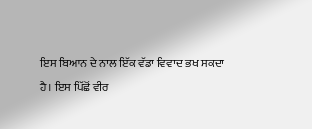ਇਸ ਬਿਆਨ ਦੇ ਨਾਲ ਇੱਕ ਵੱਡਾ ਵਿਵਾਦ ਭਖ ਸਕਦਾ ਹੈ। ਇਸ ਪਿੱਛੋਂ ਵੀਰ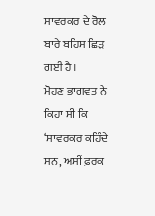ਸਾਵਰਕਰ ਦੇ ਰੋਲ ਬਾਰੇ ਬਹਿਸ ਛਿੜ ਗਈ ਹੈ।
ਮੋਹਣ ਭਾਗਵਤ ਨੇ ਕਿਹਾ ਸੀ ਕਿ ‘ਸਾਵਰਕਰ ਕਹਿੰਦੇ ਸਨ, ਅਸੀਂ ਫ਼ਰਕ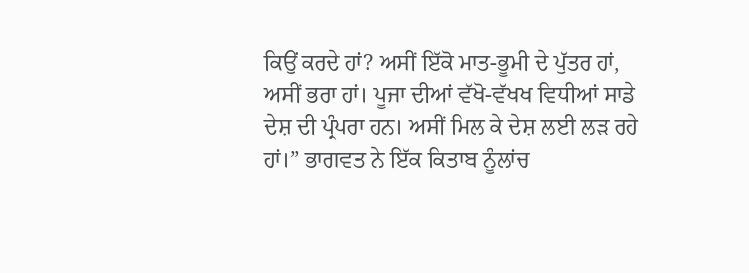ਕਿਉਂ ਕਰਦੇ ਹਾਂ? ਅਸੀਂ ਇੱਕੋ ਮਾਤ-ਭੂਮੀ ਦੇ ਪੁੱਤਰ ਹਾਂ, ਅਸੀਂ ਭਰਾ ਹਾਂ। ਪੂਜਾ ਦੀਆਂ ਵੱਖੋ-ਵੱਖਖ ਵਿਧੀਆਂ ਸਾਡੇ ਦੇਸ਼ ਦੀ ਪ੍ਰੰਪਰਾ ਹਨ। ਅਸੀਂ ਮਿਲ ਕੇ ਦੇਸ਼ ਲਈ ਲੜ ਰਹੇ ਹਾਂ।” ਭਾਗਵਤ ਨੇ ਇੱਕ ਕਿਤਾਬ ਨੂੰਲਾਂਚ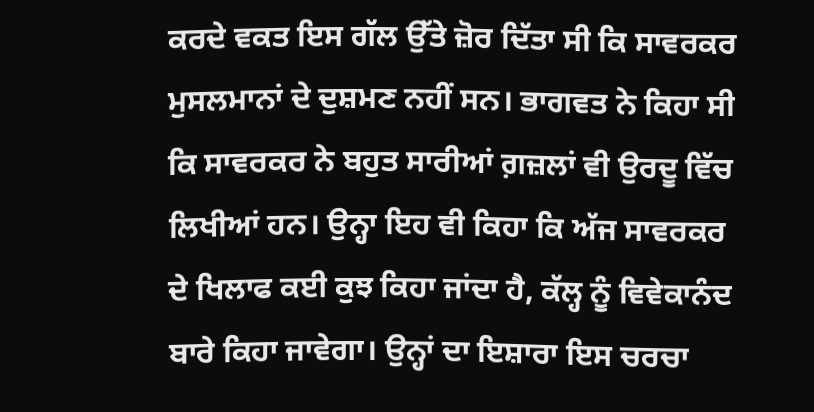ਕਰਦੇ ਵਕਤ ਇਸ ਗੱਲ ਉੱਤੇ ਜ਼ੋਰ ਦਿੱਤਾ ਸੀ ਕਿ ਸਾਵਰਕਰ ਮੁਸਲਮਾਨਾਂ ਦੇ ਦੁਸ਼ਮਣ ਨਹੀਂ ਸਨ। ਭਾਗਵਤ ਨੇ ਕਿਹਾ ਸੀ ਕਿ ਸਾਵਰਕਰ ਨੇ ਬਹੁਤ ਸਾਰੀਆਂ ਗ਼ਜ਼ਲਾਂ ਵੀ ਉਰਦੂ ਵਿੱਚ ਲਿਖੀਆਂ ਹਨ। ਉਨ੍ਹਾ ਇਹ ਵੀ ਕਿਹਾ ਕਿ ਅੱਜ ਸਾਵਰਕਰ ਦੇ ਖਿਲਾਫ ਕਈ ਕੁਝ ਕਿਹਾ ਜਾਂਦਾ ਹੈ, ਕੱਲ੍ਹ ਨੂੰ ਵਿਵੇਕਾਨੰਦ ਬਾਰੇ ਕਿਹਾ ਜਾਵੇਗਾ। ਉਨ੍ਹਾਂ ਦਾ ਇਸ਼ਾਰਾ ਇਸ ਚਰਚਾ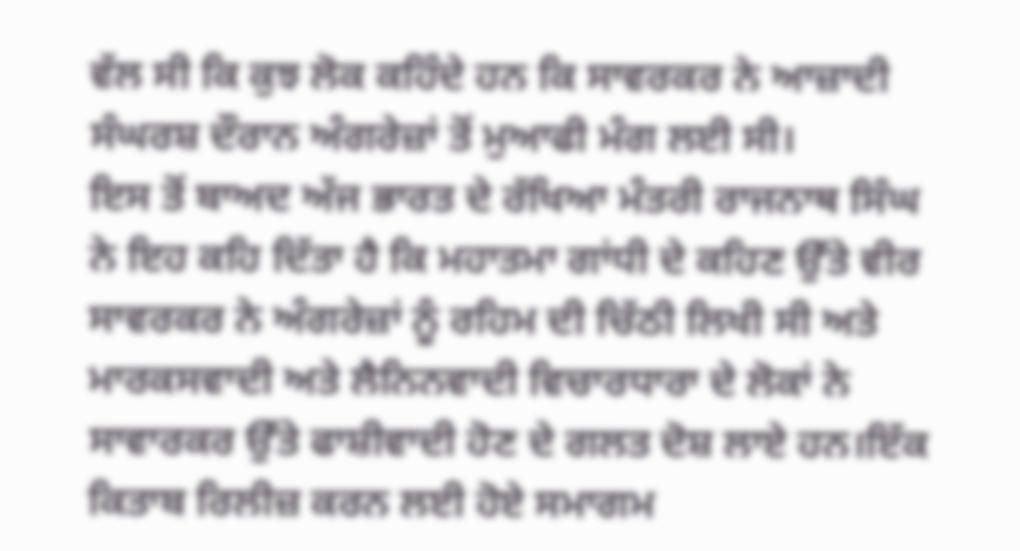ਵੱਲ ਸੀ ਕਿ ਕੁਝ ਲੋਕ ਕਹਿੰਦੇ ਹਨ ਕਿ ਸਾਵਰਕਰ ਨੇ ਆਜ਼ਾਦੀ ਸੰਘਰਸ਼ ਦੌਰਾਨ ਅੰਗਰੇਜ਼ਾਂ ਤੋਂ ਮੁਆਫੀ ਮੰਗ ਲਈ ਸੀ।
ਇਸ ਤੋਂ ਬਾਅਦ ਅੱਜ ਭਾਰਤ ਦੇ ਰੱਖਿਆ ਮੰਤਰੀ ਰਾਜਨਾਥ ਸਿੰਘ ਨੇ ਇਹ ਕਹਿ ਦਿੱਤਾ ਹੈ ਕਿ ਮਹਾਤਮਾ ਗਾਂਧੀ ਦੇ ਕਹਿਣ ਉੱਤੇ ਵੀਰ ਸਾਵਰਕਰ ਨੇ ਅੰਗਰੇਜ਼ਾਂ ਨੂੰ ਰਹਿਮ ਦੀ ਚਿੱਠੀ ਲਿਖੀ ਸੀ ਅਤੇ ਮਾਰਕਸਵਾਦੀ ਅਤੇ ਲੈਨਿਨਵਾਦੀ ਵਿਚਾਰਧਾਰਾ ਦੇ ਲੋਕਾਂ ਨੇ ਸਾਵਾਰਕਰ ਉੱਤੇ ਫਾਸ਼ੀਵਾਦੀ ਹੋਣ ਦੇ ਗਲਤ ਦੋਸ਼ ਲਾਏ ਹਨ।ਇੱਕ ਕਿਤਾਬ ਰਿਲੀਜ਼ ਕਰਨ ਲਈ ਹੋਏ ਸਮਾਗਮ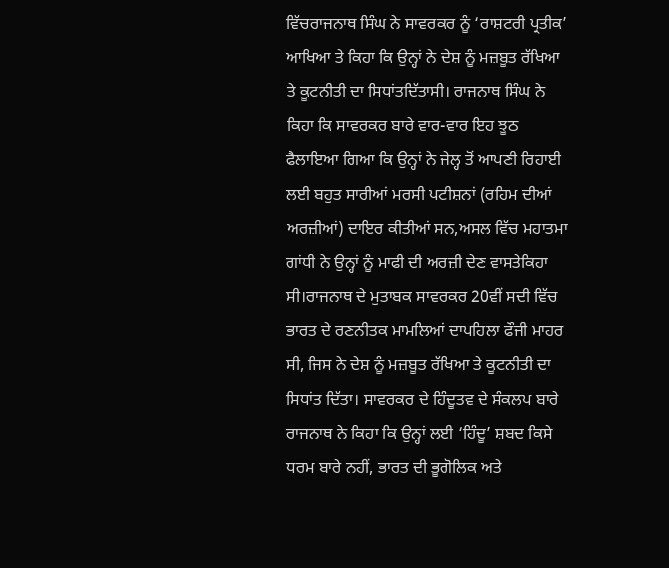ਵਿੱਚਰਾਜਨਾਥ ਸਿੰਘ ਨੇ ਸਾਵਰਕਰ ਨੂੰ ‘ਰਾਸ਼ਟਰੀ ਪ੍ਰਤੀਕ’ ਆਖਿਆ ਤੇ ਕਿਹਾ ਕਿ ਉਨ੍ਹਾਂ ਨੇ ਦੇਸ਼ ਨੂੰ ਮਜ਼ਬੂਤ ਰੱਖਿਆ ਤੇ ਕੂਟਨੀਤੀ ਦਾ ਸਿਧਾਂਤਦਿੱਤਾਸੀ। ਰਾਜਨਾਥ ਸਿੰਘ ਨੇ ਕਿਹਾ ਕਿ ਸਾਵਰਕਰ ਬਾਰੇ ਵਾਰ-ਵਾਰ ਇਹ ਝੂਠ ਫੈਲਾਇਆ ਗਿਆ ਕਿ ਉਨ੍ਹਾਂ ਨੇ ਜੇਲ੍ਹ ਤੋਂ ਆਪਣੀ ਰਿਹਾਈ ਲਈ ਬਹੁਤ ਸਾਰੀਆਂ ਮਰਸੀ ਪਟੀਸ਼ਨਾਂ (ਰਹਿਮ ਦੀਆਂ ਅਰਜ਼ੀਆਂ) ਦਾਇਰ ਕੀਤੀਆਂ ਸਨ,ਅਸਲ ਵਿੱਚ ਮਹਾਤਮਾ ਗਾਂਧੀ ਨੇ ਉਨ੍ਹਾਂ ਨੂੰ ਮਾਫੀ ਦੀ ਅਰਜ਼ੀ ਦੇਣ ਵਾਸਤੇਕਿਹਾ ਸੀ।ਰਾਜਨਾਥ ਦੇ ਮੁਤਾਬਕ ਸਾਵਰਕਰ 20ਵੀਂ ਸਦੀ ਵਿੱਚ ਭਾਰਤ ਦੇ ਰਣਨੀਤਕ ਮਾਮਲਿਆਂ ਦਾਪਹਿਲਾ ਫੌਜੀ ਮਾਹਰ ਸੀ, ਜਿਸ ਨੇ ਦੇਸ਼ ਨੂੰ ਮਜ਼ਬੂਤ ਰੱਖਿਆ ਤੇ ਕੂਟਨੀਤੀ ਦਾ ਸਿਧਾਂਤ ਦਿੱਤਾ। ਸਾਵਰਕਰ ਦੇ ਹਿੰਦੂਤਵ ਦੇ ਸੰਕਲਪ ਬਾਰੇ ਰਾਜਨਾਥ ਨੇ ਕਿਹਾ ਕਿ ਉਨ੍ਹਾਂ ਲਈ ‘ਹਿੰਦੂ’ ਸ਼ਬਦ ਕਿਸੇ ਧਰਮ ਬਾਰੇ ਨਹੀਂ, ਭਾਰਤ ਦੀ ਭੂਗੋਲਿਕ ਅਤੇ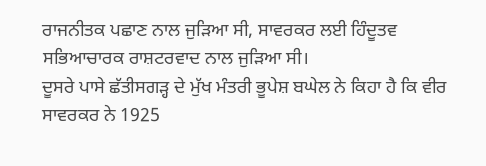ਰਾਜਨੀਤਕ ਪਛਾਣ ਨਾਲ ਜੁੜਿਆ ਸੀ, ਸਾਵਰਕਰ ਲਈ ਹਿੰਦੂਤਵ ਸਭਿਆਚਾਰਕ ਰਾਸ਼ਟਰਵਾਦ ਨਾਲ ਜੁੜਿਆ ਸੀ।
ਦੂਸਰੇ ਪਾਸੇ ਛੱਤੀਸਗੜ੍ਹ ਦੇ ਮੁੱਖ ਮੰਤਰੀ ਭੂਪੇਸ਼ ਬਘੇਲ ਨੇ ਕਿਹਾ ਹੈ ਕਿ ਵੀਰ ਸਾਵਰਕਰ ਨੇ 1925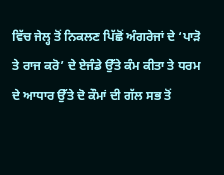ਵਿੱਚ ਜੇਲ੍ਹ ਤੋਂ ਨਿਕਲਣ ਪਿੱਛੋਂ ਅੰਗਰੇਜਾਂ ਦੇ ‘ਪਾੜੋ ਤੇ ਰਾਜ ਕਰੋ’ ਦੇ ਏਜੰਡੇ ਉੱਤੇ ਕੰਮ ਕੀਤਾ ਤੇ ਧਰਮ ਦੇ ਆਧਾਰ ਉੱਤੇ ਦੋ ਕੌਮਾਂ ਦੀ ਗੱਲ ਸਭ ਤੋਂ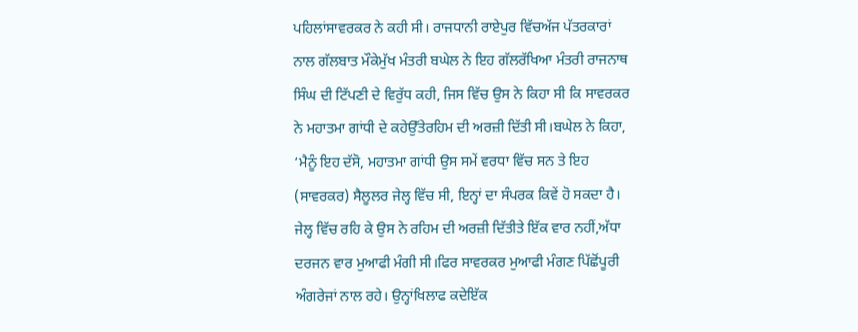ਪਹਿਲਾਂਸਾਵਰਕਰ ਨੇ ਕਹੀ ਸੀ। ਰਾਜਧਾਨੀ ਰਾਏਪੁਰ ਵਿੱਚਅੱਜ ਪੱਤਰਕਾਰਾਂ ਨਾਲ ਗੱਲਬਾਤ ਮੌਕੇਮੁੱਖ ਮੰਤਰੀ ਬਘੇਲ ਨੇ ਇਹ ਗੱਲਰੱਖਿਆ ਮੰਤਰੀ ਰਾਜਨਾਥ ਸਿੰਘ ਦੀ ਟਿੱਪਣੀ ਦੇ ਵਿਰੁੱਧ ਕਹੀ, ਜਿਸ ਵਿੱਚ ਉਸ ਨੇ ਕਿਹਾ ਸੀ ਕਿ ਸਾਵਰਕਰ ਨੇ ਮਹਾਤਮਾ ਗਾਂਧੀ ਦੇ ਕਹੇਉੱਤੇਰਹਿਮ ਦੀ ਅਰਜ਼ੀ ਦਿੱਤੀ ਸੀ।ਬਘੇਲ ਨੇ ਕਿਹਾ, ‘ਮੈਨੂੰ ਇਹ ਦੱਸੋ, ਮਹਾਤਮਾ ਗਾਂਧੀ ਉਸ ਸਮੇਂ ਵਰਧਾ ਵਿੱਚ ਸਨ ਤੇ ਇਹ (ਸਾਵਰਕਰ) ਸੈਲੂਲਰ ਜੇਲ੍ਹ ਵਿੱਚ ਸੀ, ਇਨ੍ਹਾਂ ਦਾ ਸੰਪਰਕ ਕਿਵੇਂ ਹੋ ਸਕਦਾ ਹੈ। ਜੇਲ੍ਹ ਵਿੱਚ ਰਹਿ ਕੇ ਉਸ ਨੇ ਰਹਿਮ ਦੀ ਅਰਜ਼ੀ ਦਿੱਤੀਤੇ ਇੱਕ ਵਾਰ ਨਹੀਂ,ਅੱਧਾ ਦਰਜਨ ਵਾਰ ਮੁਆਫੀ ਮੰਗੀ ਸੀ।ਫਿਰ ਸਾਵਰਕਰ ਮੁਆਫੀ ਮੰਗਣ ਪਿੱਛੋਂਪੂਰੀ ਅੰਗਰੇਜਾਂ ਨਾਲ ਰਹੇ। ਉਨ੍ਹਾਂਖਿਲਾਫ ਕਦੇਇੱਕ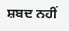ਸ਼ਬਦ ਨਹੀਂ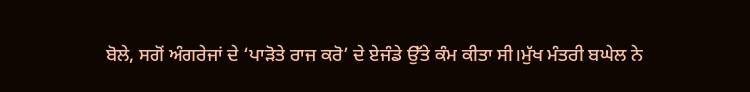ਬੋਲੇ, ਸਗੋਂ ਅੰਗਰੇਜਾਂ ਦੇ ‘ਪਾੜੋਤੇ ਰਾਜ ਕਰੋ’ ਦੇ ਏਜੰਡੇ ਉੱਤੇ ਕੰਮ ਕੀਤਾ ਸੀ।ਮੁੱਖ ਮੰਤਰੀ ਬਘੇਲ ਨੇ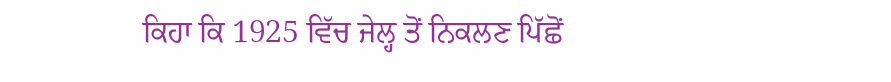ਕਿਹਾ ਕਿ 1925 ਵਿੱਚ ਜੇਲ੍ਹ ਤੋਂ ਨਿਕਲਣ ਪਿੱਛੋਂ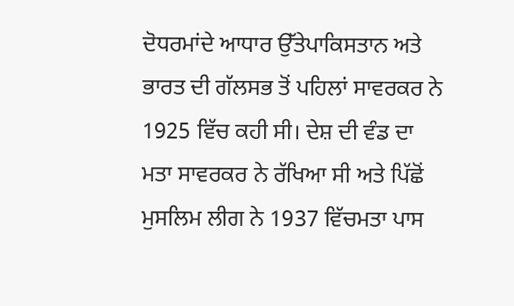ਦੋਧਰਮਾਂਦੇ ਆਧਾਰ ਉੱਤੇਪਾਕਿਸਤਾਨ ਅਤੇ ਭਾਰਤ ਦੀ ਗੱਲਸਭ ਤੋਂ ਪਹਿਲਾਂ ਸਾਵਰਕਰ ਨੇ 1925 ਵਿੱਚ ਕਹੀ ਸੀ। ਦੇਸ਼ ਦੀ ਵੰਡ ਦਾ ਮਤਾ ਸਾਵਰਕਰ ਨੇ ਰੱਖਿਆ ਸੀ ਅਤੇ ਪਿੱਛੋਂ ਮੁਸਲਿਮ ਲੀਗ ਨੇ 1937 ਵਿੱਚਮਤਾ ਪਾਸ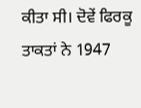ਕੀਤਾ ਸੀ। ਦੋਵੇਂ ਫਿਰਕੂ ਤਾਕਤਾਂ ਨੇ 1947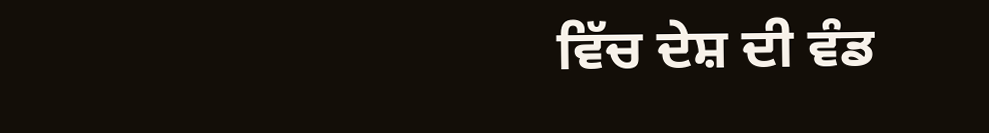ਵਿੱਚ ਦੇਸ਼ ਦੀ ਵੰਡ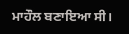ਮਾਹੌਲ ਬਣਾਇਆ ਸੀ।